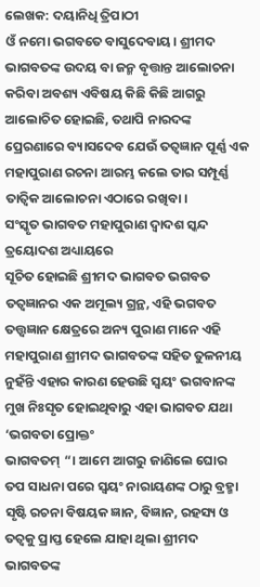ଲେଖକ: ଦୟାନିଧି ତ୍ରିପାଠୀ
ଓଁ ନମୋ ଭଗବତେ ବାସୁଦେବାୟ। ଶ୍ରୀମଦ ଭାଗବତଙ୍କ ଉଦୟ ବା ଜନ୍ମ ବୃତ୍ତାନ୍ତ ଆଲୋଚନା କରିବା ଅବଶ୍ୟ ଏବିଷୟ କିଛି କିଛି ଆଗରୁ ଆଲୋଚିତ ହୋଇଛି, ତଥାପି ନାରଦଙ୍କ ପ୍ରେରଣାରେ ବ୍ୟାସଦେବ ଯେଉଁ ତତ୍ୱଜ୍ଞାନ ପୂର୍ଣ୍ଣ ଏକ ମହାପୁରାଣ ରଚନା ଆରମ୍ଭ କଲେ ତାର ସମ୍ପୂର୍ଣ୍ଣ ତାତ୍ୱିକ ଆଲୋଚନା ଏଠାରେ ରଖିବା।
ସଂସ୍କୃତ ଭାଗବତ ମହାପୁରାଣ ଦ୍ୱାଦଶ ସ୍କନ୍ଦ ତ୍ରୟୋଦଶ ଅଧ୍ୟାୟରେ
ସୂଚିତ ହୋଇଛି ଶ୍ରୀମଦ ଭାଗବତ ଭଗବତ ତତ୍ୱଜ୍ଞାନର ଏକ ଅମୂଲ୍ୟ ଗ୍ରନ୍ଥ, ଏହି ଭଗବତ ତତ୍ତ୍ୱଜ୍ଞାନ କ୍ଷେତ୍ରରେ ଅନ୍ୟ ପୁରାଣ ମାନେ ଏହି ମହାପୁରାଣ ଶ୍ରୀମଦ ଭାଗବତଙ୍କ ସହିତ ତୁଳନୀୟ ନୁହଁନ୍ତି ଏହାର କାରଣ ହେଉଛି ସ୍ୱୟଂ ଭଗବାନଙ୍କ ମୁଖ ନିଃସୃତ ହୋଇଥିବାରୁ ଏହା ଭାଗବତ ଯଥା ‘ଭଗବତା ପ୍ରୋକ୍ତଂ
ଭାଗବତମ୍ “। ଆମେ ଆଗରୁ ଜାଣିଲେ ଘୋର ତପ ସାଧନା ପରେ ସ୍ୱୟଂ ନାରାୟଣଙ୍କ ଠାରୁ ବ୍ରହ୍ମା ସୃଷ୍ଟି ରଚନା ବିଷୟକ ଜ୍ଞାନ, ବିଜ୍ଞାନ, ରହସ୍ୟ ଓ ତତ୍ୱକୁ ପ୍ରାପ୍ତ ହେଲେ ଯାହା ଥିଲା ଶ୍ରୀମଦ ଭାଗବତଙ୍କ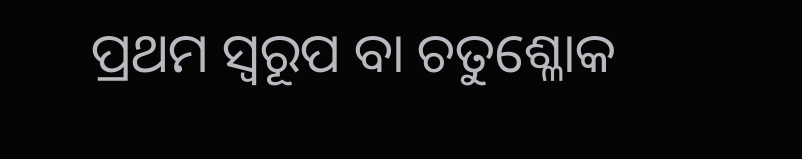ପ୍ରଥମ ସ୍ୱରୂପ ବା ଚତୁଶ୍ଳୋକ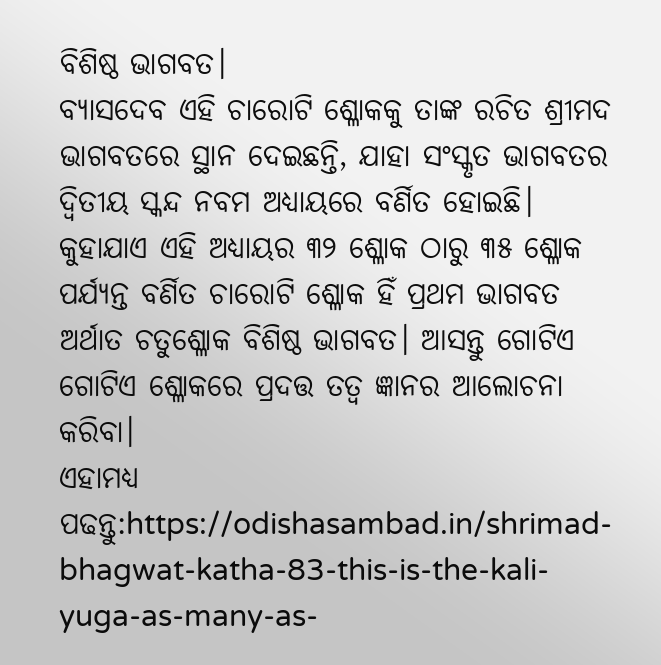ବିଶିଷ୍ଠ ଭାଗବତ।
ବ୍ୟାସଦେବ ଏହି ଚାରୋଟି ଶ୍ଳୋକକୁ ତାଙ୍କ ରଚିତ ଶ୍ରୀମଦ ଭାଗବତରେ ସ୍ଥାନ ଦେଇଛନ୍ତି, ଯାହା ସଂସ୍କୃତ ଭାଗବତର ଦ୍ଵିତୀୟ ସ୍କନ୍ଦ ନବମ ଅଧ୍ୟାୟରେ ବର୍ଣିତ ହୋଇଛି। କୁହାଯାଏ ଏହି ଅଧ୍ୟାୟର ୩୨ ଶ୍ଳୋକ ଠାରୁ ୩୫ ଶ୍ଳୋକ ପର୍ଯ୍ୟନ୍ତ ବର୍ଣିତ ଚାରୋଟି ଶ୍ଳୋକ ହିଁ ପ୍ରଥମ ଭାଗବତ ଅର୍ଥାତ ଚତୁଶ୍ଳୋକ ବିଶିଷ୍ଠ ଭାଗବତ। ଆସନ୍ତୁ ଗୋଟିଏ ଗୋଟିଏ ଶ୍ଳୋକରେ ପ୍ରଦତ୍ତ ତତ୍ୱ ଜ୍ଞାନର ଆଲୋଚନା କରିବା।
ଏହାମଧ୍ୟ ପଢନ୍ତୁ:https://odishasambad.in/shrimad-bhagwat-katha-83-this-is-the-kali-yuga-as-many-as-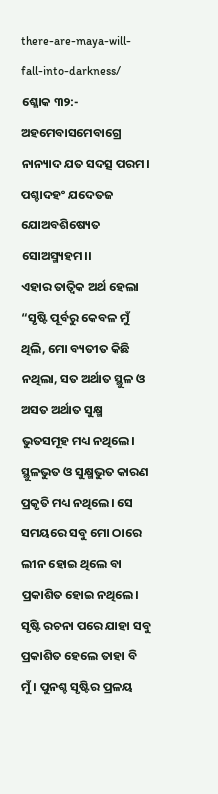there-are-maya-will-fall-into-darkness/
ଶ୍ଳୋକ ୩୨:- ଅହମେବାସମେବାଗ୍ରେ ନାନ୍ୟାଦ ଯତ ସଦତ୍ସ ପରମ।
ପଶ୍ଚାଦହଂ ଯଦେତଜ ଯୋଅବଶିଷ୍ୟେତ ସୋଅସ୍ମ୍ୟହମ।।
ଏହାର ତାତ୍ୱିକ ଅର୍ଥ ହେଲା “ସୃଷ୍ଟି ପୂର୍ବରୁ କେବଳ ମୁଁ ଥିଲି, ମୋ ବ୍ୟତୀତ କିଛି ନଥିଲା, ସତ ଅର୍ଥାତ ସ୍ଥୁଳ ଓ ଅସତ ଅର୍ଥାତ ସୁକ୍ଷ୍ମ ଭୁତସମୂହ ମଧ୍ୟ ନଥିଲେ। ସ୍ଥୁଳଭୁତ ଓ ସୁକ୍ଷ୍ମଭୁତ କାରଣ ପ୍ରକୃତି ମଧ୍ୟ ନଥିଲେ। ସେ ସମୟରେ ସବୁ ମୋ ଠାରେ ଲୀନ ହୋଇ ଥିଲେ ବା ପ୍ରକାଶିତ ହୋଇ ନଥିଲେ। ସୃଷ୍ଟି ରଚନା ପରେ ଯାହା ସବୁ ପ୍ରକାଶିତ ହେଲେ ତାହା ବି ମୁଁ। ପୁନଶ୍ଚ ସୃଷ୍ଟିର ପ୍ରଳୟ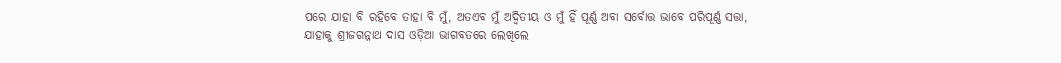ପରେ ଯାହା ବି ରହିବେ ତାହା ବି ମୁଁ, ଅତଏବ ମୁଁ ଅଦ୍ଵିତୀୟ ଓ ମୁଁ ହିଁ ପୂର୍ଣ୍ଣ ଅବା ସର୍ବୋତ୍ତ ଭାବେ ପରିପୂର୍ଣ୍ଣ ସତ୍ତା, ଯାହାକୁ ଶ୍ରୀଜଗନ୍ନାଥ ଦାସ ଓଡ଼ିଆ ଭାଗବତରେ ଲେଖିଲେ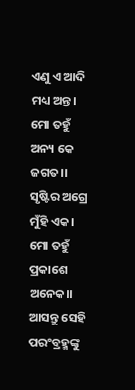ଏଣୁ ଏ ଆଦି ମଧ୍ୟ ଅନ୍ତ।
ମୋ ତହୁଁ ଅନ୍ୟ କେ ଜଗତ।।
ସୃଷ୍ଟିର ଅଗ୍ରେ ମୁଁହି ଏକ।
ମୋ ତହୁଁ ପ୍ରକାଶେ ଅନେକ।।
ଆସନ୍ତୁ ସେହି ପରଂବ୍ରହ୍ମଙ୍କୁ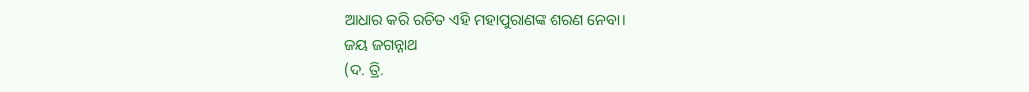ଆଧାର କରି ରଚିତ ଏହି ମହାପୁରାଣଙ୍କ ଶରଣ ନେବା।
ଜୟ ଜଗନ୍ନାଥ
(ଦ. ତ୍ରି.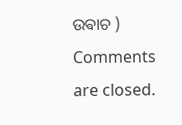ଉଵାଚ )
Comments are closed.